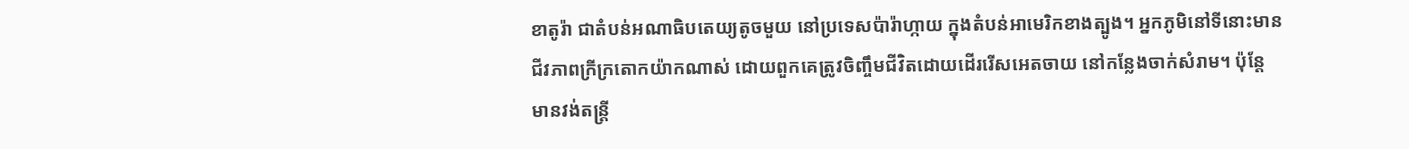ខាតូរ៉ា ជាតំបន់អណាធិបតេយ្យតូចមួយ នៅប្រទេសប៉ារ៉ាហ្កាយ ក្នុងតំបន់អាមេរិកខាងត្បូង។ អ្នកភូមិនៅទីនោះមានជីវភាពក្រីក្រតោកយ៉ាកណាស់ ដោយពួកគេត្រូវចិញ្ចឹមជីវិតដោយដើររើសអេតចាយ នៅកន្លែងចាក់សំរាម។ ប៉ុន្តែ មានវង់តន្រ្តី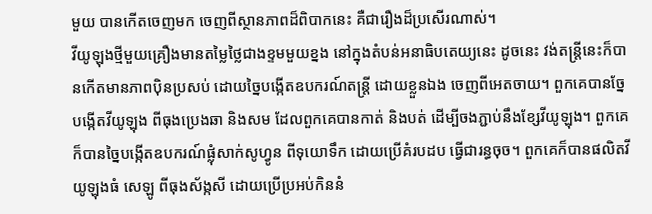មួយ បានកើតចេញមក ចេញពីស្ថានភាពដ៏ពិបាកនេះ គឺជារឿងដ៏ប្រសើរណាស់។
វីយូឡុងថ្មីមួយគ្រឿងមានតម្លៃថ្លៃជាងខ្ទមមួយខ្នង នៅក្នុងតំបន់អនាធិបតេយ្យនេះ ដូចនេះ វង់តន្រ្តីនេះក៏បានកើតមានភាពប៉ិនប្រសប់ ដោយច្នៃបង្កើតឧបករណ៍តន្រ្តី ដោយខ្លួនឯង ចេញពីអេតចាយ។ ពួកគេបានច្នែបង្កើតវីយូឡុង ពីធុងប្រេងឆា និងសម ដែលពួកគេបានកាត់ និងបត់ ដើម្បីចងភ្ជាប់នឹងខ្សែវីយូឡុង។ ពួកគេក៏បានច្នៃបង្កើតឧបករណ៍ផ្លុំសាក់សូហ្វូន ពីទុយោទឹក ដោយប្រើគំរបដប ធ្វើជារន្ធចុច។ ពួកគេក៏បានផលិតវីយូឡុងធំ សេឡូ ពីធុងស័ង្កសី ដោយប្រើប្រអប់កិននំ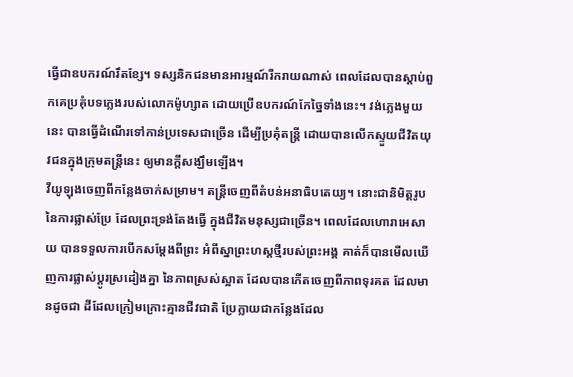ធ្វើជាឧបករណ៍រឹតខ្សែ។ ទស្សនិកជនមានអារម្មណ៍រីករាយណាស់ ពេលដែលបានស្តាប់ពួកគេប្រគុំបទភ្លេងរបស់លោកម៉ូហ្សាត ដោយប្រើឧបករណ៍កែច្នៃទាំងនេះ។ វង់ភ្លេងមួយនេះ បានធ្វើដំណើរទៅកាន់ប្រទេសជាច្រើន ដើម្បីប្រគុំតន្រ្តី ដោយបានលើកស្ទួយជីវិតយុវជនក្នុងក្រុមតន្រ្តីនេះ ឲ្យមានក្តីសង្ឃឹមឡើង។
វីយូឡុងចេញពីកន្លែងចាក់សម្រាម។ តន្រ្តីចេញពីតំបន់អនាធិបតេយ្យ។ នោះជានិមិត្តរូប នៃការផ្លាស់ប្រែ ដែលព្រះទ្រង់តែងធ្វើ ក្នុងជីវិតមនុស្សជាច្រើន។ ពេលដែលហោរាអេសាយ បានទទួលការបើកសម្តែងពីព្រះ អំពីស្នាព្រះហស្តថ្មីរបស់ព្រះអង្គ គាត់ក៏បានមើលឃើញការផ្លាស់ប្តូរស្រដៀងគ្នា នៃភាពស្រស់ស្អាត ដែលបានកើតចេញពីភាពទុរគត ដែលមានដូចជា ដីដែលក្រៀមក្រោះគ្មានជីវជាតិ ប្រែក្លាយជាកន្លែងដែល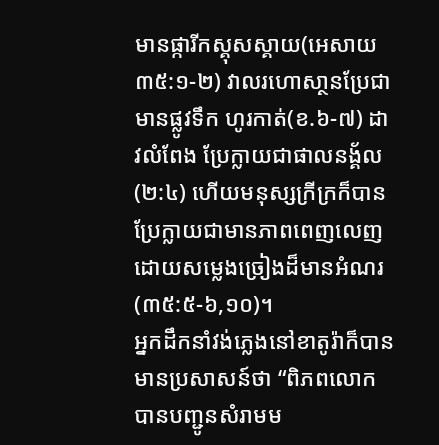មានផ្ការីកស្គុសស្គាយ(អេសាយ ៣៥:១-២) វាលរហោសា្ថនប្រែជាមានផ្លូវទឹក ហូរកាត់(ខ.៦-៧) ដាវលំពែង ប្រែក្លាយជាផាលនង្គ័ល(២:៤) ហើយមនុស្សក្រីក្រក៏បានប្រែក្លាយជាមានភាពពេញលេញ ដោយសម្លេងច្រៀងដ៏មានអំណរ(៣៥:៥-៦,១០)។
អ្នកដឹកនាំវង់ភ្លេងនៅខាតូរ៉ាក៏បានមានប្រសាសន៍ថា “ពិភពលោកបានបញ្ជូនសំរាមម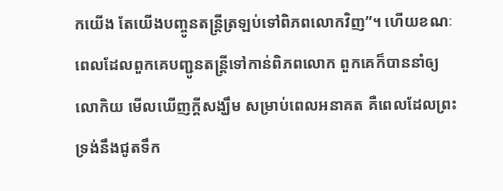កយើង តែយើងបញ្ចូនតន្រ្តីត្រឡប់ទៅពិភពលោកវិញ”។ ហើយខណៈពេលដែលពួកគេបញ្ជូនតន្រ្តីទៅកាន់ពិភពលោក ពួកគេក៏បាននាំឲ្យលោកិយ មើលឃើញក្តីសង្ឃឹម សម្រាប់ពេលអនាគត គឺពេលដែលព្រះទ្រង់នឹងជូតទឹក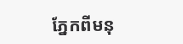ភ្នែកពីមនុ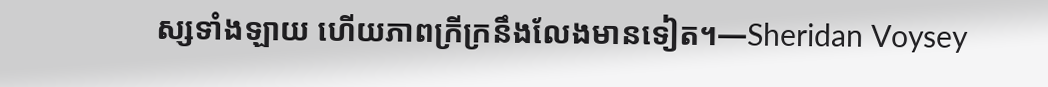ស្សទាំងឡាយ ហើយភាពក្រីក្រនឹងលែងមានទៀត។—Sheridan Voysey